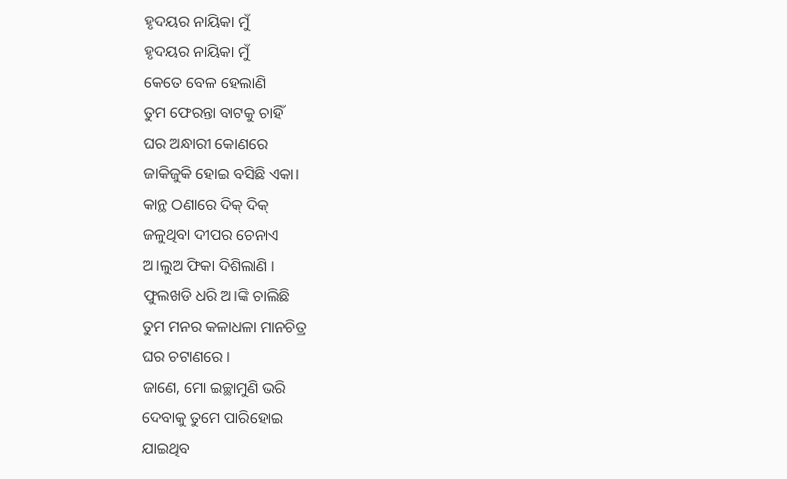ହୃଦୟର ନାୟିକା ମୁଁ
ହୃଦୟର ନାୟିକା ମୁଁ
କେତେ ବେଳ ହେଲାଣି
ତୁମ ଫେରନ୍ତା ବାଟକୁ ଚାହିଁ
ଘର ଅନ୍ଧାରୀ କୋଣରେ
ଜାକିଜୁକି ହୋଇ ବସିଛି ଏକା।
କାନ୍ଥ ଠଣାରେ ଦିକ୍ ଦିକ୍
ଜଳୁଥିବା ଦୀପର ଚେନାଏ
ଅ।ଲୁଅ ଫିକା ଦିଶିଲାଣି ।
ଫୁଲଖଡି ଧରି ଅ।ଙ୍କି ଚାଲିଛି
ତୁମ ମନର କଳାଧଳା ମାନଚିତ୍ର
ଘର ଚଟାଣରେ ।
ଜାଣେ, ମୋ ଇଚ୍ଛାମୁଣି ଭରି
ଦେବାକୁ ତୁମେ ପାରିହୋଇ
ଯାଇଥିବ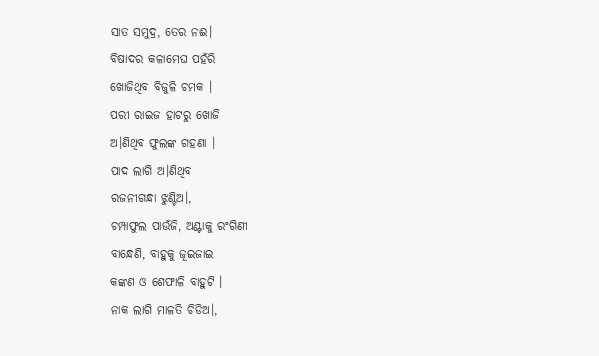ସାତ ସମୁଦ୍ର, ତେର ନଈ।
ବିଷାଦର କଳାମେଘ ପହଁରି
ଖୋଜିଥିବ ବିଜୁଳି ଚମକ ।
ପରୀ ରାଇଜ ହାଟରୁ ଖୋଜି
ଅ।ଣିଥିବ ଫୁଲଙ୍କ ଗହଣା ।
ପାଦ ଲାଗି ଅ।ଣିଥିବ
ରଜନୀଗନ୍ଧା ଝୁଣ୍ଟିଅ।,
ଚମ୍ପାଫୁଲ ପାଉଁଜି, ଅଣ୍ଟାକୁ ରଂଗିଣୀ
ବାନ୍ଧେଣି, ବାହୁକୁ ଜୂଇଜାଇ
କଙ୍କଣ ଓ ଶେଫାଳି ବାହୁଟି ।
ନାକ ଲାଗି ମାଳତି ଚିଡିଅ।,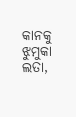କାନକୁ ଝୁମୁକା ଲତା,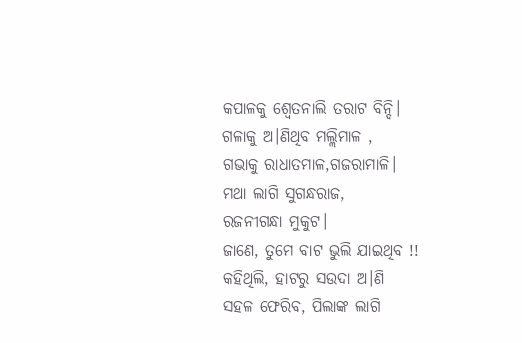କପାଳକୁ ଶ୍ବେତନାଲି ତରାଟ ବିନ୍ଦି।
ଗଳାକୁ ଅ।ଣିଥିବ ମଲ୍ଲିମାଳ ,
ଗଭାକୁ ରାଧାତମାଳ,ଗଜରାମାଳି।
ମଥା ଲାଗି ସୁଗନ୍ଧରାଜ,
ରଜନୀଗନ୍ଧା ମୁକୁଟ।
ଜାଣେ, ତୁମେ ବାଟ ଭୁଲି ଯାଇଥିବ !!
କହିଥିଲି, ହାଟରୁ ସଉଦା ଅ।ଣି
ସହଳ ଫେରିବ, ପିଲାଙ୍କ ଲାଗି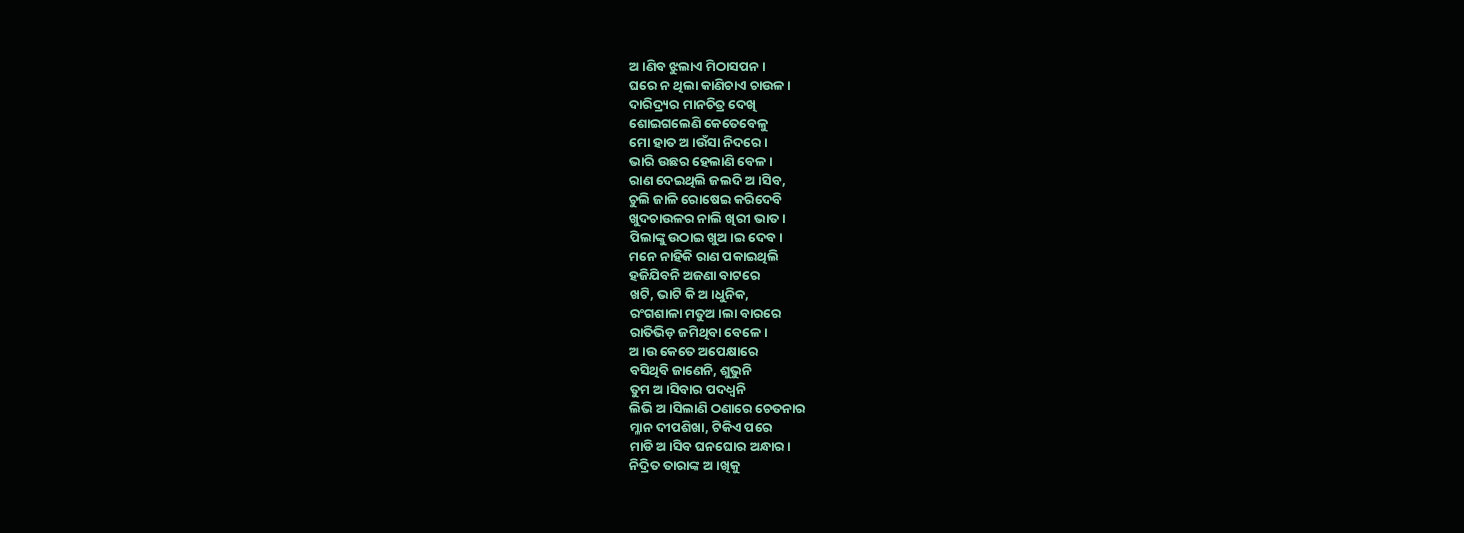ଅ।ଣିବ ଝୁଲାଏ ମିଠାସପନ ।
ଘରେ ନ ଥିଲା କାଣିଚାଏ ଚାଉଳ ।
ଦାରିଦ୍ର୍ୟର ମାନଚିତ୍ର ଦେଖି
ଶୋଇଗଲେଣି କେତେବେଳୁ
ମୋ ହାତ ଅ।ଉଁସା ନିଦରେ।
ଭାରି ଉଛର ହେଲାଣି ବେଳ।
ରାଣ ଦେଇଥିଲି ଜଲଦି ଅ।ସିବ,
ଚୁଲି ଜାଳି ରୋଷେଇ କରିଦେବି
ଖୁଦଚାଉଳର ନାଲି ଖିରୀ ଭାତ ।
ପିଲାଙ୍କୁ ଉଠାଇ ଖୁଅ।ଇ ଦେବ।
ମନେ ନାହିକି ରାଣ ପକାଇଥିଲି
ହଜିଯିବନି ଅଜଣା ବାଟରେ
ଖଟି, ଭାଟି କି ଅ।ଧୁନିକ,
ରଂଗଶାଳା ମତୁଅ।ଲା ବାରରେ
ରାତିଭିଡ଼ ଜମିଥିବା ବେଳେ।
ଅ।ଉ କେତେ ଅପେକ୍ଷାରେ
ବସିଥିବି ଜାଣେନି, ଶୁଭୁନି
ତୁମ ଅ।ସିବାର ପଦଧ୍ବନି
ଲିଭି ଅ।ସିଲାଣି ଠଣାରେ ଚେତନାର
ମ୍ଳାନ ଦୀପଶିଖା, ଟିକିଏ ପରେ
ମାଡି ଅ।ସିବ ଘନଘୋର ଅନ୍ଧାର ।
ନିଦ୍ରିତ ତାରାଙ୍କ ଅ।ଖିକୁ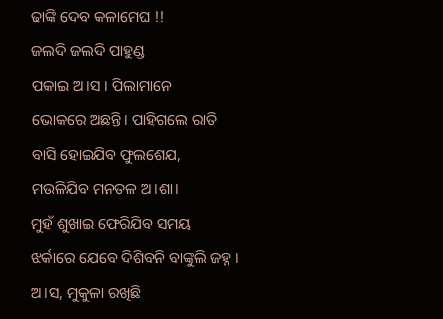ଢାଙ୍କି ଦେବ କଳାମେଘ !!
ଜଲଦି ଜଲଦି ପାହୁଣ୍ଡ
ପକାଇ ଅ।ସ । ପିଲାମାନେ
ଭୋକରେ ଅଛନ୍ତି। ପାହିଗଲେ ରାତି
ବାସି ହୋଇଯିବ ଫୁଲଶେଯ,
ମଉଳିଯିବ ମନତଳ ଅ।ଶା।
ମୁହଁ ଶୁଖାଇ ଫେରିଯିବ ସମୟ
ଝର୍କାରେ ଯେବେ ଦିଶିବନି ବାଙ୍କୁଲି ଜହ୍ନ ।
ଅ।ସ, ମୁକୁଳା ରଖିଛି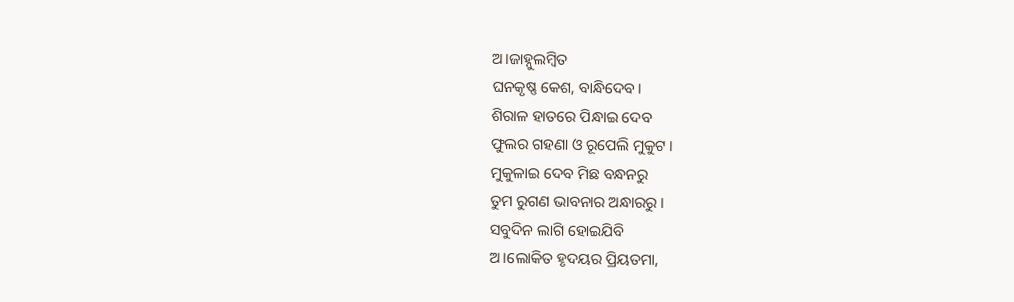ଅ।ଜାହ୍ନୁଲମ୍ବିତ
ଘନକୃଷ୍ଣ କେଶ, ବାନ୍ଧିଦେବ।
ଶିରାଳ ହାତରେ ପିନ୍ଧାଇ ଦେବ
ଫୁଲର ଗହଣା ଓ ରୂପେଲି ମୁକୁଟ ।
ମୁକୁଳାଇ ଦେବ ମିଛ ବନ୍ଧନରୁ
ତୁମ ରୁଗଣ ଭାବନାର ଅନ୍ଧାରରୁ ।
ସବୁଦିନ ଲାଗି ହୋଇଯିବି
ଅ।ଲୋକିତ ହୃଦୟର ପ୍ରିୟତମା,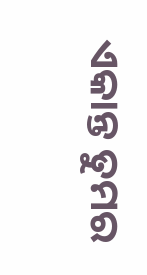ଏକାନ୍ତ ତୁମର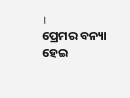।
ପ୍ରେମର ବନ୍ୟା ହେଇ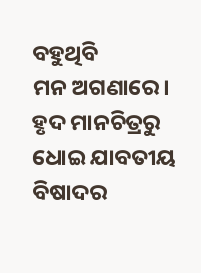ବହୁଥିବି
ମନ ଅଗଣାରେ। ହୃଦ ମାନଚିତ୍ରରୁ
ଧୋଇ ଯାବତୀୟ ବିଷାଦର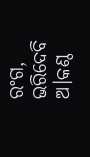ରଂଗ,
ଭରିଦେବି ଅ।କଣ୍ଠ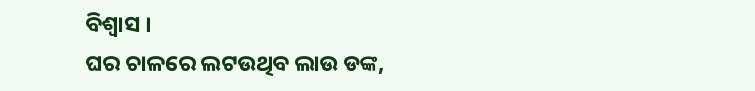ବିଶ୍ବାସ ।
ଘର ଚାଳରେ ଲଟଉଥିବ ଲାଉ ଡଙ୍କ,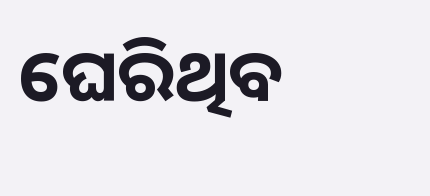ଘେରିଥିବ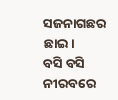ସଜନାଗଛର ଛାଇ।
ବସି ବସି ନୀରବରେ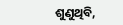ଶୁଣୁଥିବି,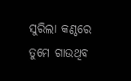ସୁରିଲା କଣ୍ଠରେ ତୁମେ ଗାଉଥିବ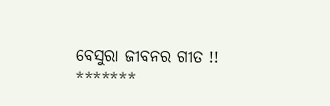ବେସୁରା ଜୀବନର ଗୀତ !!
*******